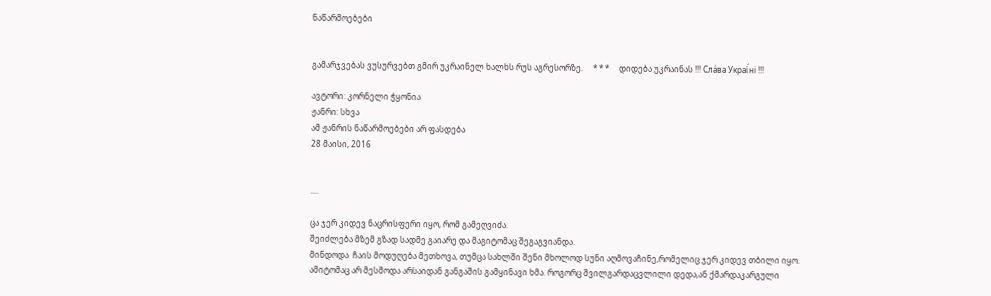ნაწარმოებები


გამარჯვებას ვუსურვებთ გმირ უკრაინელ ხალხს რუს აგრესორზე.     * * *     დიდება უკრაინას !!! Сла́ва Украї́ні !!!

ავტორი: კორნელი ჭყონია
ჟანრი: სხვა
ამ ჟანრის ნაწარმოებები არ ფასდება
28 მაისი, 2016


....

ცა ჯერ კიდევ ნაცრისფერი იყო, რომ გამეღვიძა.
შეიძლება მზემ გზად სადმე გაიარე და მაგიტომაც შეგაგვიანდა.
მინდოდა  ჩაის მოდუღება მეთხოვა, თუმცა სახლში შენი მხოლოდ სუნი აღმოვაჩინე,რომელიც ჯერ კიდევ თბილი იყო.
ამიტომაც არ მესმოდა არსაიდან განგაშის გამყინავი ხმა. როგორც შვილგარდაცვლილი დედა,ან ქმარდაკარგული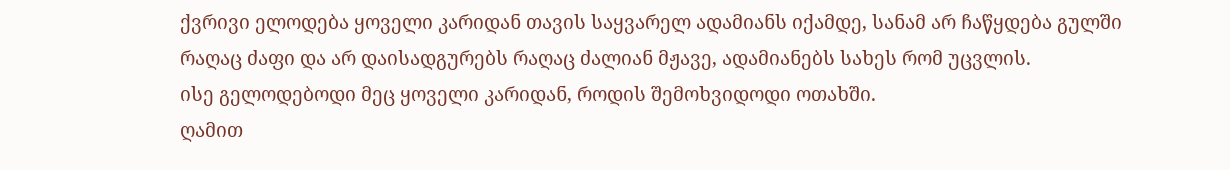ქვრივი ელოდება ყოველი კარიდან თავის საყვარელ ადამიანს იქამდე, სანამ არ ჩაწყდება გულში რაღაც ძაფი და არ დაისადგურებს რაღაც ძალიან მჟავე, ადამიანებს სახეს რომ უცვლის.
ისე გელოდებოდი მეც ყოველი კარიდან, როდის შემოხვიდოდი ოთახში.
ღამით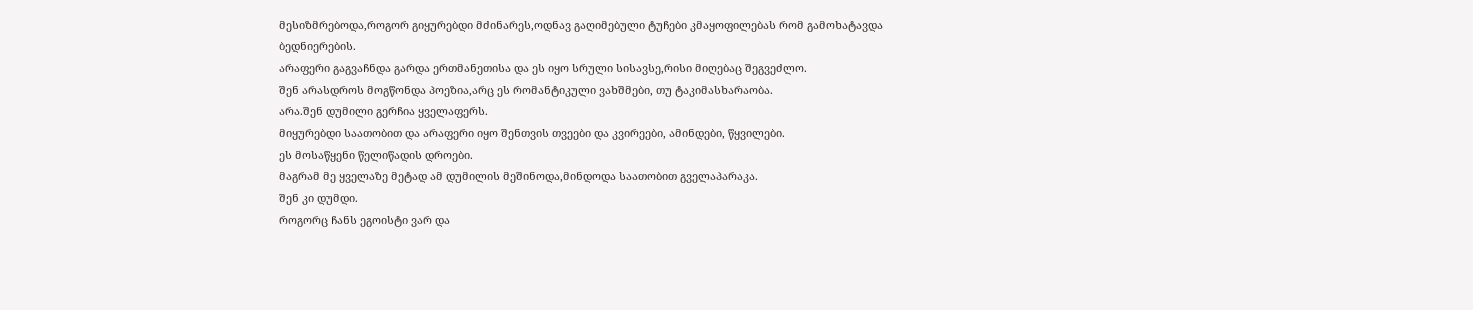მესიზმრებოდა,როგორ გიყურებდი მძინარეს,ოდნავ გაღიმებული ტუჩები კმაყოფილებას რომ გამოხატავდა ბედნიერების.
არაფერი გაგვაჩნდა გარდა ერთმანეთისა და ეს იყო სრული სისავსე,რისი მიღებაც შეგვეძლო.
შენ არასდროს მოგწონდა პოეზია,არც ეს რომანტიკული ვახშმები, თუ ტაკიმასხარაობა.
არა.შენ დუმილი გერჩია ყველაფერს.
მიყურებდი საათობით და არაფერი იყო შენთვის თვეები და კვირეები, ამინდები, წყვილები.
ეს მოსაწყენი წელიწადის დროები.
მაგრამ მე ყველაზე მეტად ამ დუმილის მეშინოდა,მინდოდა საათობით გველაპარაკა.
შენ კი დუმდი.
როგორც ჩანს ეგოისტი ვარ და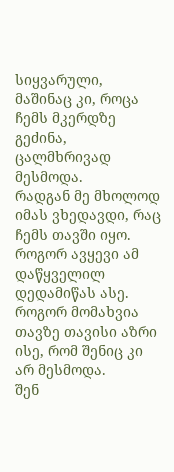სიყვარული, მაშინაც კი, როცა ჩემს მკერდზე გეძინა, ცალმხრივად მესმოდა.
რადგან მე მხოლოდ იმას ვხედავდი, რაც ჩემს თავში იყო.
როგორ ავყევი ამ დაწყველილ დედამიწას ასე. როგორ მომახვია თავზე თავისი აზრი ისე, რომ შენიც კი არ მესმოდა.
შენ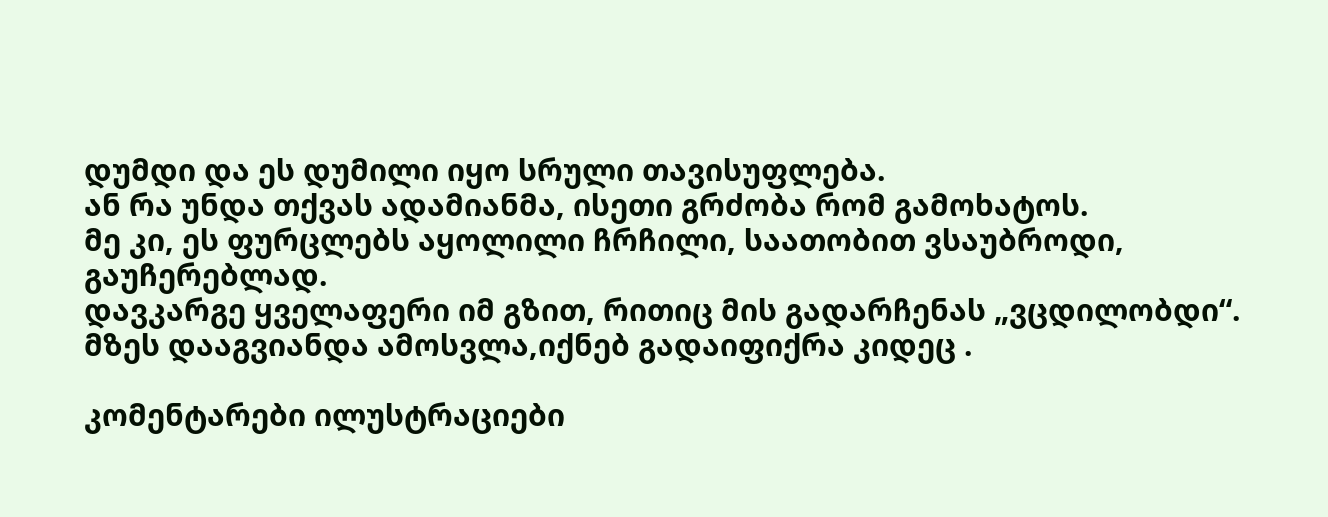დუმდი და ეს დუმილი იყო სრული თავისუფლება.
ან რა უნდა თქვას ადამიანმა, ისეთი გრძობა რომ გამოხატოს.
მე კი, ეს ფურცლებს აყოლილი ჩრჩილი, საათობით ვსაუბროდი, გაუჩერებლად.
დავკარგე ყველაფერი იმ გზით, რითიც მის გადარჩენას „ვცდილობდი“.
მზეს დააგვიანდა ამოსვლა,იქნებ გადაიფიქრა კიდეც .

კომენტარები ილუსტრაციები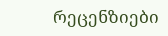რეცენზიები